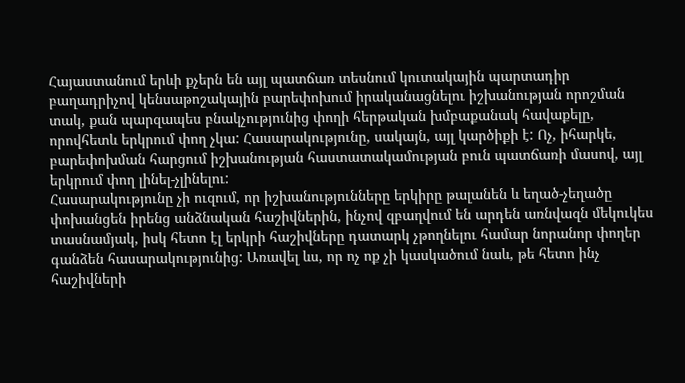Հայաստանում երևի քչերն են այլ պատճառ տեսնում կուտակային պարտադիր բաղադրիչով կենսաթոշակային բարեփոխում իրականացնելու իշխանության որոշման տակ, քան պարզապես բնակչությունից փողի հերթական խմբաքանակ հավաքելը, որովհետև երկրում փող չկա: Հասարակությունը, սակայն, այլ կարծիքի է: Ոչ, իհարկե, բարեփոխման հարցում իշխանության հաստատակամության բուն պատճառի մասով, այլ երկրում փող լինել-չլինելու:
Հասարակությունը չի ուզում, որ իշխանությունները երկիրը թալանեն և եղած-չեղածը փոխանցեն իրենց անձնական հաշիվներին, ինչով զբաղվում են արդեն առնվազն մեկուկես տասնամյակ, իսկ հետո էլ երկրի հաշիվները դատարկ չթողնելու համար նորանոր փողեր գանձեն հասարակությունից: Առավել ևս, որ ոչ ոք չի կասկածում նաև, թե հետո ինչ հաշիվների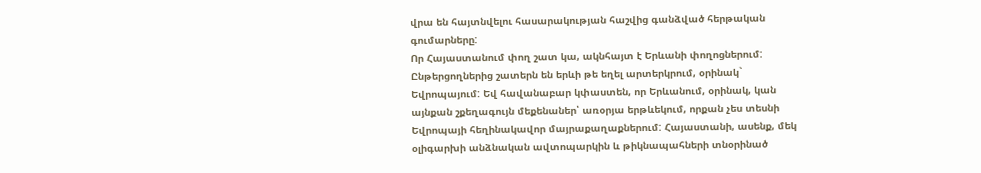վրա են հայտնվելու հասարակության հաշվից գանձված հերթական գումարները:
Որ Հայաստանում փող շատ կա, ակնհայտ է Երևանի փողոցներում: Ընթերցողներից շատերն են երևի թե եղել արտերկրում, օրինակ` Եվրոպայում: Եվ հավանաբար կփաստեն, որ Երևանում, օրինակ, կան այնքան շքեղագույն մեքենաներ՝ առօրյա երթևեկում, որքան չես տեսնի Եվրոպայի հեղինակավոր մայրաքաղաքներում: Հայաստանի, ասենք, մեկ օլիգարխի անձնական ավտոպարկին և թիկնապահների տնօրինած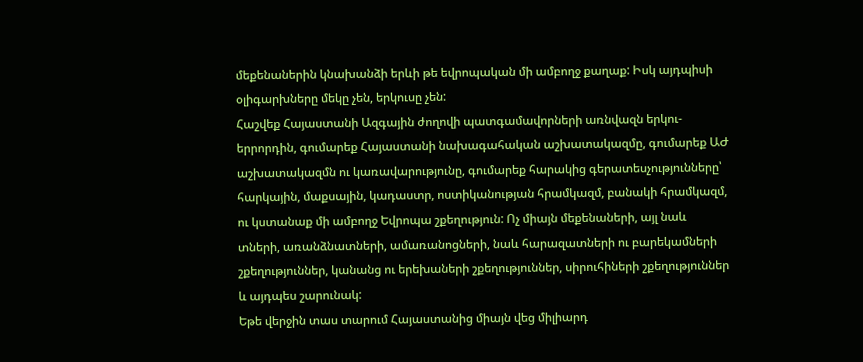մեքենաներին կնախանձի երևի թե եվրոպական մի ամբողջ քաղաք: Իսկ այդպիսի օլիգարխները մեկը չեն, երկուսը չեն:
Հաշվեք Հայաստանի Ազգային ժողովի պատգամավորների առնվազն երկու-երրորդին, գումարեք Հայաստանի նախագահական աշխատակազմը, գումարեք ԱԺ աշխատակազմն ու կառավարությունը, գումարեք հարակից գերատեսչությունները՝ հարկային, մաքսային, կադաստր, ոստիկանության հրամկազմ, բանակի հրամկազմ, ու կստանաք մի ամբողջ Եվրոպա շքեղություն: Ոչ միայն մեքենաների, այլ նաև տների, առանձնատների, ամառանոցների, նաև հարազատների ու բարեկամների շքեղություններ, կանանց ու երեխաների շքեղություններ, սիրուհիների շքեղություններ և այդպես շարունակ:
Եթե վերջին տաս տարում Հայաստանից միայն վեց միլիարդ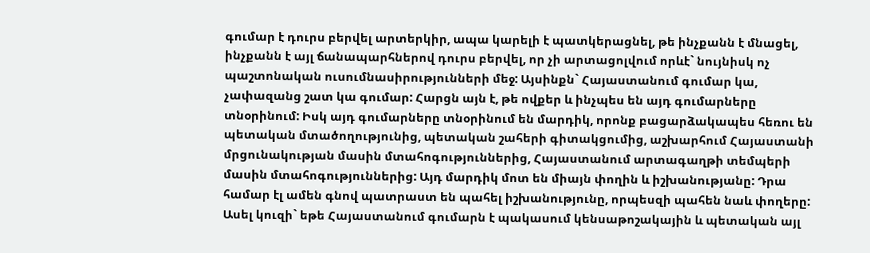գումար է դուրս բերվել արտերկիր, ապա կարելի է պատկերացնել, թե ինչքանն է մնացել, ինչքանն է այլ ճանապարհներով դուրս բերվել, որ չի արտացոլվում որևէ` նույնիսկ ոչ պաշտոնական ուսումնասիրությունների մեջ: Այսինքն` Հայաստանում գումար կա, չափազանց շատ կա գումար: Հարցն այն է, թե ովքեր և ինչպես են այդ գումարները տնօրինում: Իսկ այդ գումարները տնօրինում են մարդիկ, որոնք բացարձակապես հեռու են պետական մտածողությունից, պետական շահերի գիտակցումից, աշխարհում Հայաստանի մրցունակության մասին մտահոգություններից, Հայաստանում արտագաղթի տեմպերի մասին մտահոգություններից: Այդ մարդիկ մոտ են միայն փողին և իշխանությանը: Դրա համար էլ ամեն գնով պատրաստ են պահել իշխանությունը, որպեսզի պահեն նաև փողերը:
Ասել կուզի` եթե Հայաստանում գումարն է պակասում կենսաթոշակային և պետական այլ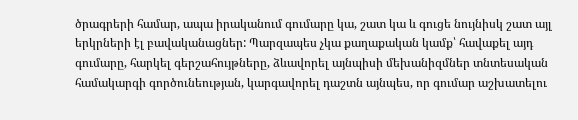ծրագրերի համար, ապա իրականում գումարը կա, շատ կա և գուցե նույնիսկ շատ այլ երկրների էլ բավականացներ: Պարզապես չկա քաղաքական կամք՝ հավաքել այդ գումարը, հարկել գերշահույթները, ձևավորել այնպիսի մեխանիզմներ տնտեսական համակարգի գործունեության, կարգավորել դաշտն այնպես, որ գումար աշխատելու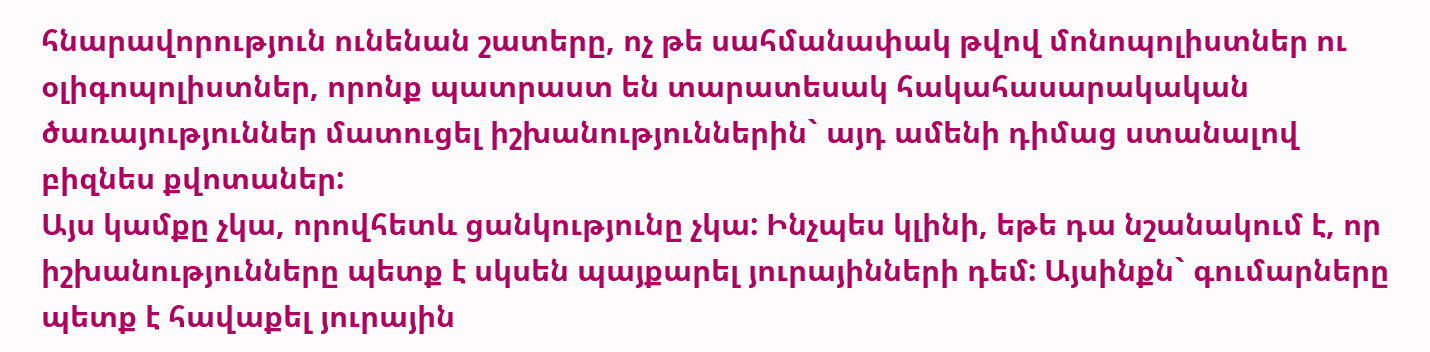հնարավորություն ունենան շատերը, ոչ թե սահմանափակ թվով մոնոպոլիստներ ու օլիգոպոլիստներ, որոնք պատրաստ են տարատեսակ հակահասարակական ծառայություններ մատուցել իշխանություններին` այդ ամենի դիմաց ստանալով բիզնես քվոտաներ:
Այս կամքը չկա, որովհետև ցանկությունը չկա: Ինչպես կլինի, եթե դա նշանակում է, որ իշխանությունները պետք է սկսեն պայքարել յուրայինների դեմ: Այսինքն` գումարները պետք է հավաքել յուրային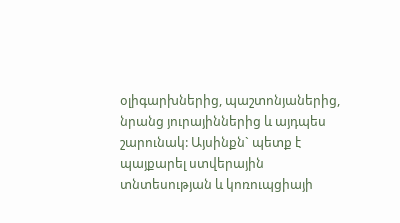օլիգարխներից, պաշտոնյաներից, նրանց յուրայիններից և այդպես շարունակ: Այսինքն` պետք է պայքարել ստվերային տնտեսության և կոռուպցիայի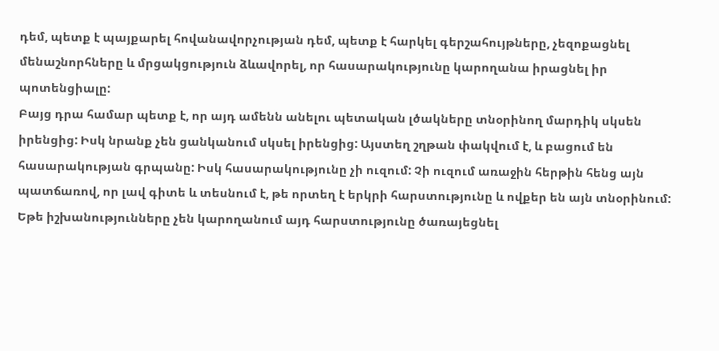դեմ, պետք է պայքարել հովանավորչության դեմ, պետք է հարկել գերշահույթները, չեզոքացնել մենաշնորհները և մրցակցություն ձևավորել, որ հասարակությունը կարողանա իրացնել իր պոտենցիալը:
Բայց դրա համար պետք է, որ այդ ամենն անելու պետական լծակները տնօրինող մարդիկ սկսեն իրենցից: Իսկ նրանք չեն ցանկանում սկսել իրենցից: Այստեղ շղթան փակվում է, և բացում են հասարակության գրպանը: Իսկ հասարակությունը չի ուզում: Չի ուզում առաջին հերթին հենց այն պատճառով, որ լավ գիտե և տեսնում է, թե որտեղ է երկրի հարստությունը և ովքեր են այն տնօրինում: Եթե իշխանությունները չեն կարողանում այդ հարստությունը ծառայեցնել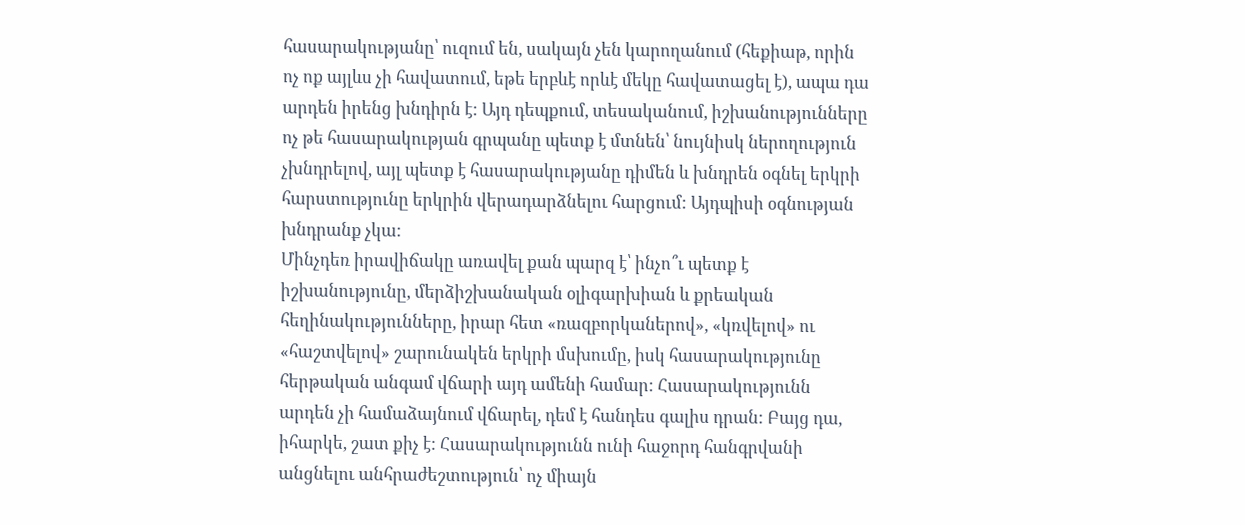հասարակությանը՝ ուզում են, սակայն չեն կարողանում (հեքիաթ, որին ոչ ոք այլևս չի հավատում, եթե երբևէ որևէ մեկը հավատացել է), ապա դա արդեն իրենց խնդիրն է: Այդ դեպքում, տեսականում, իշխանությունները ոչ թե հասարակության գրպանը պետք է մտնեն՝ նույնիսկ ներողություն չխնդրելով, այլ պետք է հասարակությանը դիմեն և խնդրեն օգնել երկրի հարստությունը երկրին վերադարձնելու հարցում: Այդպիսի օգնության խնդրանք չկա:
Մինչդեռ իրավիճակը առավել քան պարզ է՝ ինչո՞ւ պետք է իշխանությունը, մերձիշխանական օլիգարխիան և քրեական հեղինակությունները, իրար հետ «ռազբորկաներով», «կռվելով» ու «հաշտվելով» շարունակեն երկրի մսխումը, իսկ հասարակությունը հերթական անգամ վճարի այդ ամենի համար: Հասարակությունն արդեն չի համաձայնում վճարել, դեմ է հանդես գալիս դրան: Բայց դա, իհարկե, շատ քիչ է: Հասարակությունն ունի հաջորդ հանգրվանի անցնելու անհրաժեշտություն՝ ոչ միայն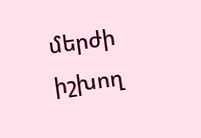մերժի իշխող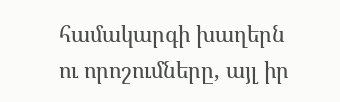համակարգի խաղերն ու որոշումները, այլ իր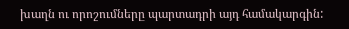խաղն ու որոշումները պարտադրի այդ համակարգին: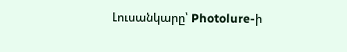Լուսանկարը՝ Photolure-ի